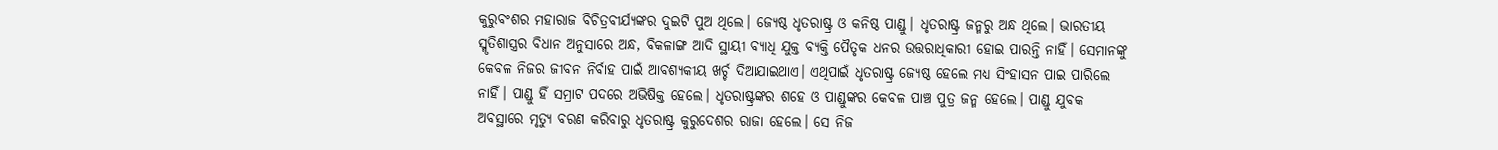କୁରୁବଂଶର ମହାରାଜ ବିଚିତ୍ରବୀର୍ଯ୍ୟଙ୍କର ଦୁଇଟି ପୁଅ ଥିଲେ। ଜ୍ୟେଷ୍ଠ ଧୃତରାଷ୍ଟ୍ର ଓ କନିଷ୍ଠ ପାଣ୍ଡୁ। ଧୃତରାଷ୍ଟ୍ର ଜନ୍ମରୁ ଅନ୍ଧ ଥିଲେ। ଭାରତୀୟ ସ୍ମୃତିଶାସ୍ତ୍ରର ବିଧାନ ଅନୁସାରେ ଅନ୍ଧ, ବିକଳାଙ୍ଗ ଆଦି ସ୍ଥାୟୀ ବ୍ୟାଧି ଯୁକ୍ତ ବ୍ୟକ୍ତି ପୈତୃକ ଧନର ଉତ୍ତରାଧିକାରୀ ହୋଇ ପାରନ୍ତି ନାହିଁ। ସେମାନଙ୍କୁ କେବଳ ନିଜର ଜୀବନ ନିର୍ବାହ ପାଇଁ ଆବଶ୍ୟକୀୟ ଖର୍ଚ୍ଚ ଦିଆଯାଇଥାଏ। ଏଥିପାଇଁ ଧୃତରାଷ୍ଟ୍ର ଜ୍ୟେଷ୍ଠ ହେଲେ ମଧ୍ୟ ସିଂହାସନ ପାଇ ପାରିଲେ ନାହିଁ। ପାଣ୍ଡୁ ହିଁ ସମ୍ରାଟ ପଦରେ ଅଭିଷିକ୍ତ ହେଲେ। ଧୃତରାଷ୍ଟ୍ରଙ୍କର ଶହେ ଓ ପାଣ୍ଡୁଙ୍କର କେବଳ ପାଞ୍ଚ ପୁତ୍ର ଜନ୍ମ ହେଲେ। ପାଣ୍ଡୁ ଯୁବକ ଅବସ୍ଥାରେ ମୃତ୍ୟୁ ବରଣ କରିବାରୁ ଧୃତରାଷ୍ଟ୍ର କୁରୁଦେଶର ରାଜା ହେଲେ। ସେ ନିଜ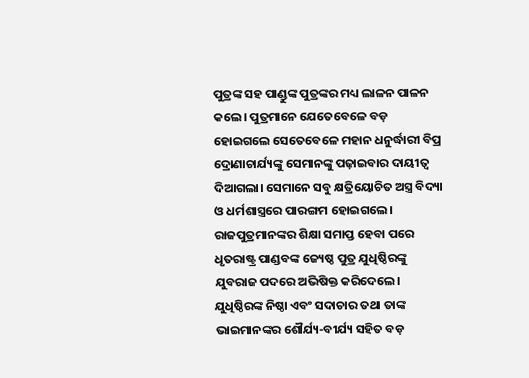ପୁତ୍ରଙ୍କ ସହ ପାଣ୍ଡୁଙ୍କ ପୁତ୍ରଙ୍କର ମଧ୍ୟ ଲାଳନ ପାଳନ କଲେ। ପୁତ୍ରମାନେ ଯେତେବେଳେ ବଡ଼ ହୋଇଗଲେ ସେତେବେଳେ ମହାନ ଧନୁର୍ଦ୍ଧାରୀ ବିପ୍ର ଦ୍ରୋଣାଚାର୍ଯ୍ୟଙ୍କୁ ସେମାନଙ୍କୁ ପଢ଼ାଇବାର ଦାୟୀତ୍ୱ ଦିଆଗଲା। ସେମାନେ ସବୁ କ୍ଷତ୍ରିୟୋଚିତ ଅସ୍ତ୍ର ବିଦ୍ୟା ଓ ଧର୍ମଶାସ୍ତ୍ରରେ ପାରଙ୍ଗମ ହୋଇଗଲେ।
ରାଜପୁତ୍ରମାନଙ୍କର ଶିକ୍ଷା ସମାପ୍ତ ହେବା ପରେ ଧୃତରାଷ୍ଟ୍ର ପାଣ୍ଡବଙ୍କ ଜ୍ୟେଷ୍ଠ ପୁତ୍ର ଯୁଧିଷ୍ଠିରଙ୍କୁ ଯୁବରାଜ ପଦରେ ଅଭିଷିକ୍ତ କରିଦେଲେ। ଯୁଧିଷ୍ଠିରଙ୍କ ନିଷ୍ଠା ଏବଂ ସଦାଚାର ତଥା ତାଙ୍କ ଭାଇମାନଙ୍କର ଶୌର୍ଯ୍ୟ-ବୀର୍ଯ୍ୟ ସହିତ ବଡ଼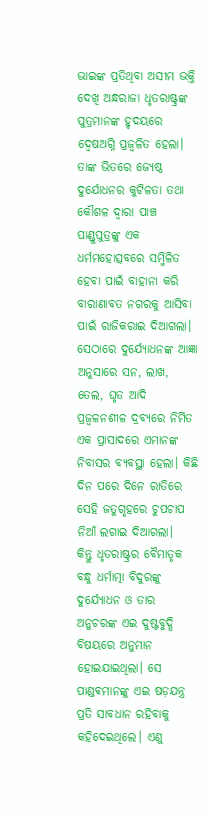ଭାଇଙ୍କ ପ୍ରତିଥିବା ଅସୀମ ଭକ୍ତି ଦେଖି ଅନ୍ଧରାଜା ଧୃତରାଷ୍ଟ୍ରଙ୍କ ପୁତ୍ରମାନଙ୍କ ହୃଦୟରେ ଦ୍ଵେଷଅଗ୍ନି ପ୍ରଜ୍ବଳିତ ହେଲା। ତାଙ୍କ ଭିତରେ ଜ୍ୟେଷ୍ଠ ଦୁର୍ଯୋଧନର କୁଟିଳତା ତଥା କୌଶଳ ଦ୍ୱାରା ପାଞ୍ଚ ପାଣ୍ଡୁପୁତ୍ରଙ୍କୁ ଏକ ଧର୍ମମହୋତ୍ସବରେ ସମ୍ମିଳିତ ହେବା ପାଇଁ ବାହାନା କରି ବାରାଣାବତ ନଗରକୁ ଆସିବା ପାଇଁ ରାଜିକରାଇ ଦିଆଗଲା। ସେଠାରେ ଦୁର୍ଯ୍ୟୋଧନଙ୍କ ଆଜ୍ଞା ଅନୁସାରେ ସନ, ଲାଖ, ତେଲ, ଘୃତ ଆଦି ପ୍ରଜ୍ବଳନଶୀଳ ଦ୍ରବ୍ୟରେ ନିର୍ମିତ ଏକ ପ୍ରାସାଦରେ ଏମାନଙ୍କ ନିବାସର ବ୍ୟବସ୍ଥା ହେଲା। କିଛି ଦିନ ପରେ ଦିନେ ରାତିରେ ସେହି ଜତୁଗୃହରେ ଚୁପଚାପ ନିଆଁ ଲଗାଇ ଦିଆଗଲା।
କିନ୍ତୁ ଧୃତରାଷ୍ଟ୍ରର ବୈମାତୃକ ବନ୍ଧୁ ଧର୍ମାତ୍ମା ବିଦୁରଙ୍କୁ ଦୁର୍ଯ୍ୟୋଧନ ଓ ତାର ଅନୁଚରଙ୍କ ଏଇ ଦୁଷ୍ଟବୁଦ୍ଧି ବିଷୟରେ ଅନୁମାନ ହୋଇଯାଇଥିଲା। ସେ ପାଣ୍ଡଵମାନଙ୍କୁ ଏଇ ଷଡ଼ଯନ୍ତ୍ର ପ୍ରତି ସାବଧାନ ରହିବାକୁ କହିଦେଇଥିଲେ। ଏଣୁ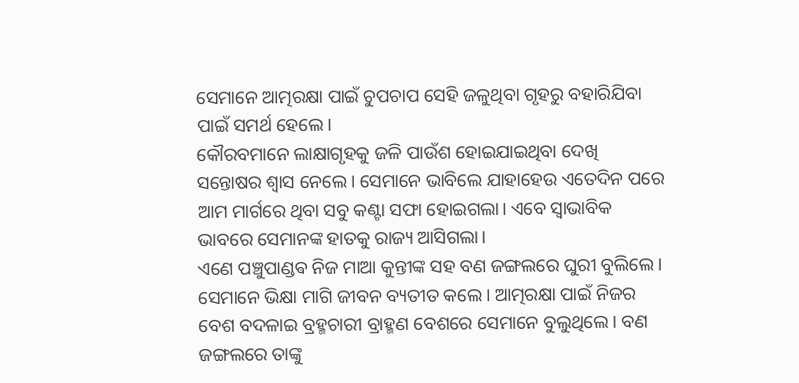ସେମାନେ ଆତ୍ମରକ୍ଷା ପାଇଁ ଚୁପଚାପ ସେହି ଜଳୁଥିବା ଗୃହରୁ ବହାରିଯିବା ପାଇଁ ସମର୍ଥ ହେଲେ।
କୌରବମାନେ ଲାକ୍ଷାଗୃହକୁ ଜଳି ପାଉଁଶ ହୋଇଯାଇଥିବା ଦେଖି ସନ୍ତୋଷର ଶ୍ଵାସ ନେଲେ। ସେମାନେ ଭାବିଲେ ଯାହାହେଉ ଏତେଦିନ ପରେ ଆମ ମାର୍ଗରେ ଥିବା ସବୁ କଣ୍ଟା ସଫା ହୋଇଗଲା। ଏବେ ସ୍ୱାଭାବିକ ଭାବରେ ସେମାନଙ୍କ ହାତକୁ ରାଜ୍ୟ ଆସିଗଲା।
ଏଣେ ପଞ୍ଚୁପାଣ୍ଡଵ ନିଜ ମାଆ କୁନ୍ତୀଙ୍କ ସହ ବଣ ଜଙ୍ଗଲରେ ଘୁରୀ ବୁଲିଲେ। ସେମାନେ ଭିକ୍ଷା ମାଗି ଜୀବନ ବ୍ୟତୀତ କଲେ। ଆତ୍ମରକ୍ଷା ପାଇଁ ନିଜର ବେଶ ବଦଳାଇ ବ୍ରହ୍ମଚାରୀ ବ୍ରାହ୍ମଣ ବେଶରେ ସେମାନେ ବୁଲୁଥିଲେ। ବଣ ଜଙ୍ଗଲରେ ତାଙ୍କୁ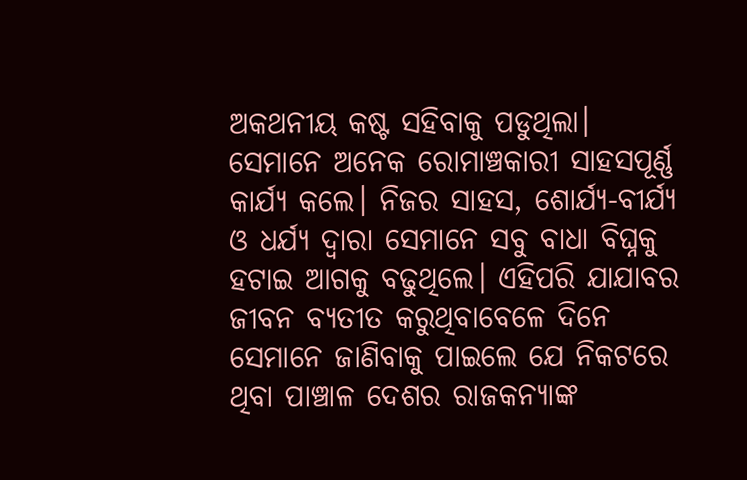ଅକଥନୀୟ କଷ୍ଟ ସହିବାକୁ ପଡୁଥିଲା। ସେମାନେ ଅନେକ ରୋମାଞ୍ଚକାରୀ ସାହସପୂର୍ଣ୍ଣ କାର୍ଯ୍ୟ କଲେ। ନିଜର ସାହସ, ଶୋର୍ଯ୍ୟ-ବୀର୍ଯ୍ୟ ଓ ଧର୍ଯ୍ୟ ଦ୍ୱାରା ସେମାନେ ସବୁ ବାଧା ବିଘ୍ନକୁ ହଟାଇ ଆଗକୁ ବଢୁଥିଲେ। ଏହିପରି ଯାଯାବର ଜୀବନ ବ୍ୟତୀତ କରୁଥିବାବେଳେ ଦିନେ ସେମାନେ ଜାଣିବାକୁ ପାଇଲେ ଯେ ନିକଟରେ ଥିବା ପାଞ୍ଚାଳ ଦେଶର ରାଜକନ୍ୟାଙ୍କ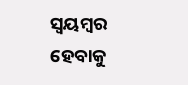ସ୍ଵୟମ୍ବର ହେବାକୁ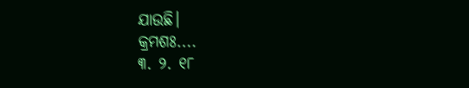ଯାଉଛି।
କ୍ରମଶଃ....
୩. ୨. ୧୮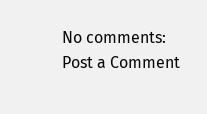No comments:
Post a Comment